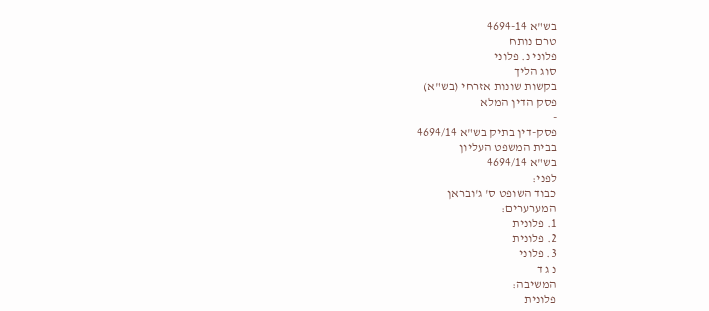בש"א 4694-14
טרם נותח
פלוני נ. פלוני
סוג הליך
בקשות שונות אזרחי (בש"א)
פסק הדין המלא
-
פסק-דין בתיק בש"א 4694/14
בבית המשפט העליון
בש"א 4694/14
לפני:
כבוד השופט ס' ג'ובראן
המערערים:
1. פלונית
2. פלונית
3. פלוני
נ ג ד
המשיבה:
פלונית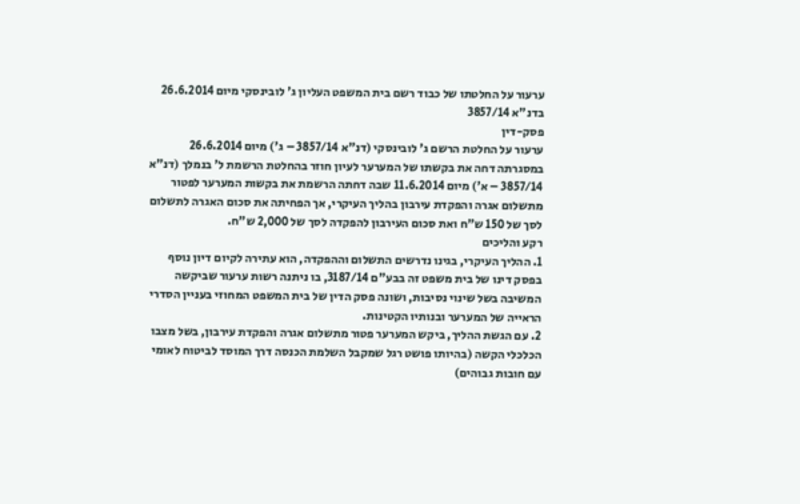ערעור על החלטתו של כבוד רשם בית המשפט העליון ג' לובינסקי מיום 26.6.2014 בדנ"א 3857/14
פסק-דין
ערעור על החלטת הרשם ג' לובינסקי (דנ"א 3857/14 – ג') מיום 26.6.2014 במסגרתה דחה את בקשתו של המערער לעיון חוזר בהחלטת הרשמת ל' בנמלך (דנ"א 3857/14 – א') מיום 11.6.2014 שבה דחתה הרשמת את בקשות המערער לפטור מתשלום אגרה והפקדת עירבון בהליך העיקרי, אך הפחיתה את סכום האגרה לתשלום לסך של 150 ש"ח ואת סכום העירבון להפקדה לסך של 2,000 ש"ח.
רקע והליכים
1. ההליך העיקרי, בגינו נדרשים התשלום וההפקדה, הוא עתירה לקיום דיון נוסף בפסק דינו של בית משפט זה בבע"ם 3187/14, בו ניתנה רשות ערעור שביקשה המשיבה בשל שינוי נסיבות, ושונה פסק הדין של בית המשפט המחוזי בעניין הסדרי הראייה של המערער ובנותיו הקטינות.
2. עם הגשת ההליך, ביקש המערער פטור מתשלום אגרה והפקדת עירבון, בשל מצבו הכלכלי הקשה (בהיותו פושט רגל שמקבל השלמת הכנסה דרך המוסד לביטוח לאומי עם חובות גבוהים)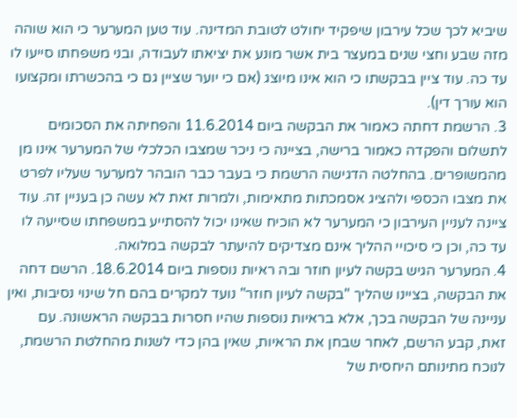שיביא לכך שכל עירבון שיפקיד יחולט לטובת המדינה. עוד טען המערער כי הוא שוהה מזה שבע וחצי שנים במעצר בית אשר מונע את יציאתו לעבודה, ובני משפחתו סייעו לו עד כה. עוד ציין בבקשתו כי הוא אינו מיוצג (אם כי יוער שציין גם כי בהכשרתו ומקצועו הוא עורך דין).
3. הרשמת דחתה כאמור את הבקשה ביום 11.6.2014 והפחיתה את הסכומים לתשלום והפקדה כאמור ברישה, בציינה כי ניכר שמצבו הכלכלי של המערער אינו מן מהמשופרים. בהחלטה הדגישה הרשמת כי בעבר כבר הובהר למערער שעליו לפרט את מצבו הכספי ולהציג אסמכתות מתאימות, ולמרות זאת לא עשה כן בעניין זה. עוד ציינה לעניין העירבון כי המערער לא הוכיח שאינו יכול להסתייע במשפחתו שסייעה לו עד כה, וכן כי סיכויי ההליך אינם מצדיקים להיעתר לבקשה במלואה.
4. המערער הגיש בקשה לעיון חוזר ובה ראיות נוספות ביום 18.6.2014. הרשם דחה את הבקשה, בציינו שהליך "בקשה לעיון חוזר" נועד למקרים בהם חל שינוי נסיבות, ואין עניינה של הבקשה בכך, אלא בראיות נוספות שהיו חסרות בבקשה הראשונה. עם זאת, קבע הרשם, לאחר שבחן את הראיות, שאין בהן כדי לשנות מהחלטת הרשמת, לנוכח מתינותם היחסית של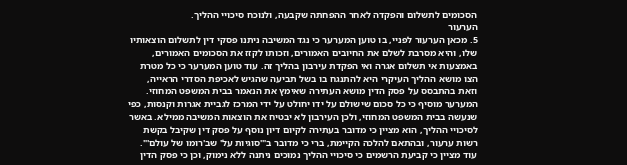הסכומים לתשלום והפקדה לאחר ההפחתה שקבעה, ולנוכח סיכויי ההליך.
הערעור
5. מכאן הערעור לפניי, בו טוען המערער כי נגד המשיבה ניתנו פסקי דין לתשלום הוצאותיו שלו, והיא מסרבת לשלם את החיובים האמורים, וזכותו לקזז את הסכומים האמורים, באמצעות אי תשלום אגרה ואי הפקדת עירבון בהליך זה. עוד טוען המערער כי כל מטרת הצו מושא ההליך העיקרי היא להתנגח בו בשל תביעה שהגיש לאכיפת הסדרי הראייה, וזאת בהתבסס על פסק הדין מושא העתירה שאימץ את הנאמר בבית המשפט המחוזי. המערער מוסיף כי כל סכום שישולם על ידו יחולט על ידי המרכז לגביית אגרות וקנסות, כפי שנעשה בבית המשפט המחוזי, ולכן העירבון לא יבטיח את הוצאות המשיבה ממילא. באשר לסיכויי ההליך, הוא מציין כי מדובר בעתירה לקיום דיון נוסף על פסק דין שקיבל בקשת רשות ערעור, ובהתאם להלכה הקיימת, ברי כי מדובר ב"'סוגיות על' שב'רומו של עולם'". עוד מציין כי קביעת הרשמים כי סיכויי ההליך נמוכים ניתנה ללא נימוק, וכן כי פסק הדין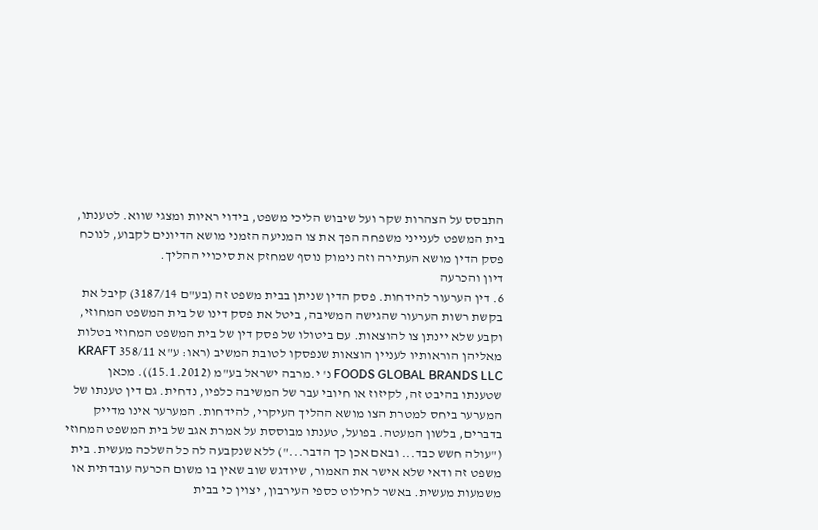התבסס על הצהרות שקר ועל שיבוש הליכי משפט, בידוי ראיות ומצגי שווא. לטענתו, בית המשפט לענייני משפחה הפך את צו המניעה הזמני מושא הדיונים לקבוע, לנוכח פסק הדין מושא העתירה וזה נימוק נוסף שמחזק את סיכויי ההליך.
דיון והכרעה
6. דין הערעור להידחות. פסק הדין שניתן בבית משפט זה (בע"ם 3187/14) קיבל את בקשת רשות הערעור שהגישה המשיבה, ביטל את פסק דינו של בית המשפט המחוזי, וקבע שלא יינתן צו להוצאות. עם ביטולו של פסק דין של בית המשפט המחוזי בטלות מאליהן הוראותיו לעניין הוצאות שנפסקו לטובת המשיב (ראו: ע"א 358/11 KRAFT FOODS GLOBAL BRANDS LLC נ' י.מרבה ישראל בע"מ (15.1.2012)). מכאן שטענתו בהיבט זה, לקיזוז או חיובי עבר של המשיבה כלפיו, נדחית. גם דין טענתו של המערער ביחס למטרת הצו מושא ההליך העיקרי, להידחות. המערער אינו מדייק בדברים, בלשון המעטה. בפועל, טענתו מבוססת על אמרת אגב של בית המשפט המחוזי ("עולה חשש כבד... ובאם אכן כך הדבר...") ללא שנקבעה לה כל השלכה מעשית. בית משפט זה ודאי שלא אישר את האמור, שיודגש שוב שאין בו משום הכרעה עובדתית או משמעות מעשית. באשר לחילוט כספי העירבון, יצוין כי בבית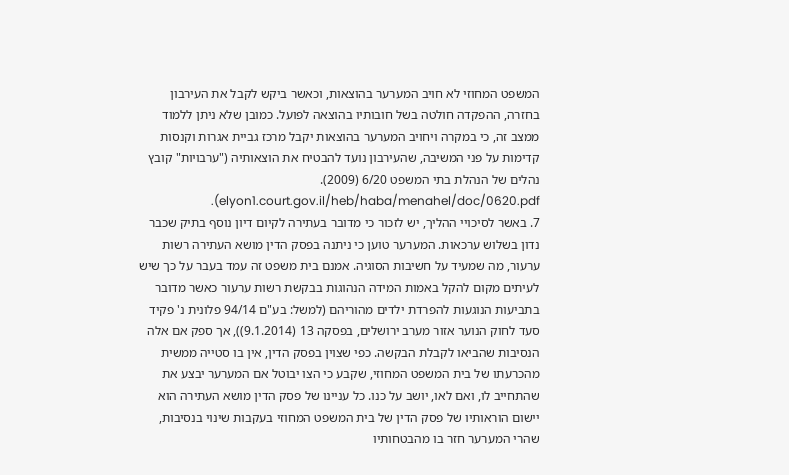המשפט המחוזי לא חויב המערער בהוצאות, וכאשר ביקש לקבל את העירבון בחזרה, ההפקדה חולטה בשל חובותיו בהוצאה לפועל. כמובן שלא ניתן ללמוד ממצב זה, כי במקרה ויחויב המערער בהוצאות יקבל מרכז גביית אגרות וקנסות קדימות על פני המשיבה, שהעירבון נועד להבטיח את הוצאותיה ("ערבויות" קובץ נהלים של הנהלת בתי המשפט 6/20 (2009). elyon1.court.gov.il/heb/haba/menahel/doc/0620.pdf).
7. באשר לסיכויי ההליך, יש לזכור כי מדובר בעתירה לקיום דיון נוסף בתיק שכבר נדון בשלוש ערכאות. המערער טוען כי ניתנה בפסק הדין מושא העתירה רשות ערעור, מה שמעיד על חשיבות הסוגיה. אמנם בית משפט זה עמד בעבר על כך שיש לעיתים מקום להקל באמות המידה הנהוגות בבקשת רשות ערעור כאשר מדובר בתביעות הנוגעות להפרדת ילדים מהוריהם (למשל: בע"ם 94/14 פלונית נ' פקיד סעד לחוק הנוער אזור מערב ירושלים, בפסקה 13 (9.1.2014)), אך ספק אם אלה הנסיבות שהביאו לקבלת הבקשה. כפי שצוין בפסק הדין, אין בו סטייה ממשית מהכרעתו של בית המשפט המחוזי, שקבע כי הצו יבוטל אם המערער יבצע את שהתחייב לו, ואם לאו, יושב על כנו. כל עניינו של פסק הדין מושא העתירה הוא יישום הוראותיו של פסק הדין של בית המשפט המחוזי בעקבות שינוי בנסיבות, שהרי המערער חזר בו מהבטחותיו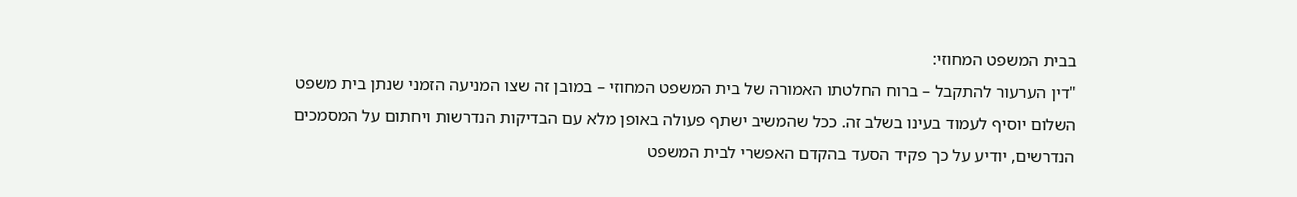בבית המשפט המחוזי:
"דין הערעור להתקבל – ברוח החלטתו האמורה של בית המשפט המחוזי – במובן זה שצו המניעה הזמני שנתן בית משפט השלום יוסיף לעמוד בעינו בשלב זה. ככל שהמשיב ישתף פעולה באופן מלא עם הבדיקות הנדרשות ויחתום על המסמכים הנדרשים, יודיע על כך פקיד הסעד בהקדם האפשרי לבית המשפט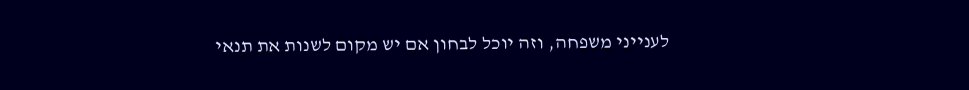לענייני משפחה, וזה יוכל לבחון אם יש מקום לשנות את תנאי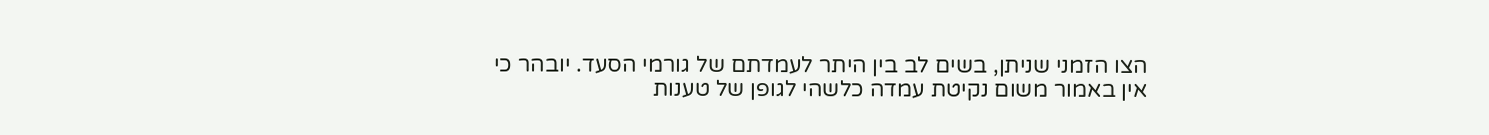הצו הזמני שניתן, בשים לב בין היתר לעמדתם של גורמי הסעד. יובהר כי אין באמור משום נקיטת עמדה כלשהי לגופן של טענות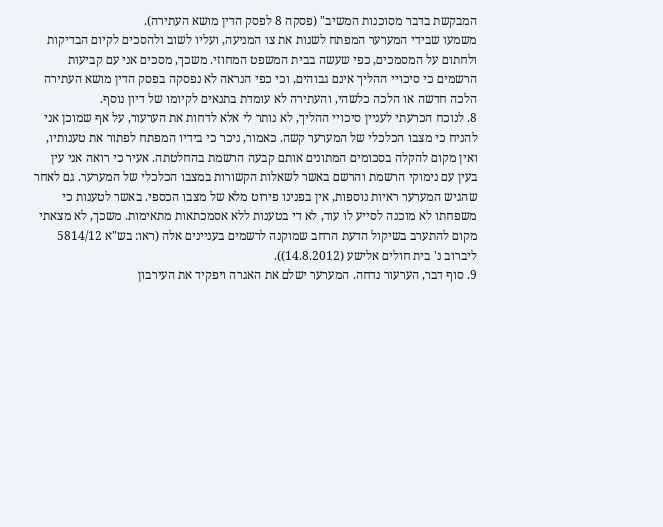המבקשת בדבר מסוכנות המשיב" (פסקה 8 לפסק הדין מושא העתירה).
משמעו שבידי המערער המפתח לשנות את צו המניעה, ועליו לשוב ולהסכים לקיום הבדיקות ולחתום על המסמכים, כפי שעשה בבית המשפט המחוזי. משכך, מסכים אני עם קביעות הרשמים כי סיכויי ההליך אינם גבוהים, וכי כפי הנראה לא נפסקה בפסק הדין מושא העתירה הלכה חדשה או הלכה כלשהי, והעתירה לא עומדת בתנאים לקיומו של דיון נוסף.
8. לנוכח הכרעתי לעניין סיכויי ההליך, לא נותר לי אלא לדחות את הערעור, על אף שמוכן אני להניח כי מצבו הכלכלי של המערער קשה. כאמור, ניכר כי בידיו המפתח לפתור את טענותיו, ואין מקום להקלה בסכומים המתונים אותם קבעה הרשמת בהחלטתה. אעיר כי רואה אני עין בעין עם נימוקי הרשמת והרשם באשר לשאלות הקשורות במצבו הכלכלי של המערער. גם לאחר שהגיש המערער ראיות נוספות, אין בפנינו פירוט מלא של מצבו הכספי. באשר לטענות כי משפחתו לא מוכנה לסייע לו עוד, לא די בטענות ללא אסמכתאות מתאימות. משכך, לא מצאתי מקום להתערב בשיקול הדעת הרחב שמוקנה לרשמים בעניינים אלה (ראו: בש"א 5814/12 ליברוב נ' בית חולים אלישע (14.8.2012)).
9. סוף דבר, הערעור נדחה. המערער ישלם את האגרה ויפקיד את העירבון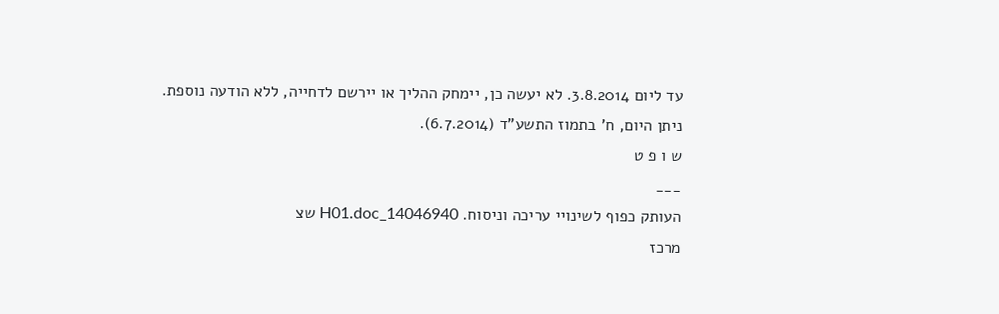עד ליום 3.8.2014. לא יעשה כן, יימחק ההליך או יירשם לדחייה, ללא הודעה נוספת.
ניתן היום, ח' בתמוז התשע"ד (6.7.2014).
ש ו פ ט
___
העותק כפוף לשינויי עריכה וניסוח. 14046940_H01.doc שצ
מרכז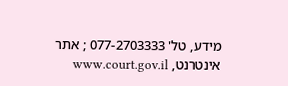מידע, טל' 077-2703333 ; אתר אינטרנט, www.court.gov.il